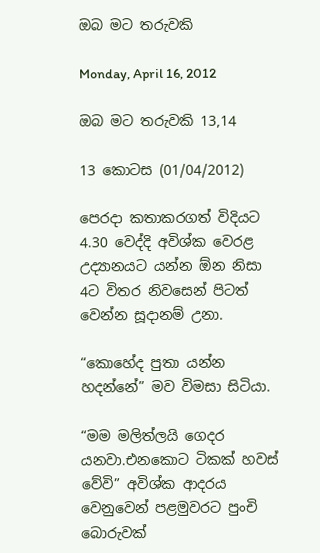ඔබ මට තරුවකි

Monday, April 16, 2012

ඔබ මට තරුවකි 13,14

13 කොටස (01/04/2012)

පෙරදා කතාකරගත් විදියට 4.30 වෙද්දි අවිශ්ක වෙරළ උද්‍යානයට යන්න ඕන නිසා 4ට විතර නිවසෙන් පිටත් වෙන්න සූදානම් උනා.

“කොහේද පුතා යන්න හදන්නේ” මව විමසා සිටියා.

“මම මලිත්ලයි ගෙදර යනවා.එනකොට ටිකක් හවස් වේවි” අවිශ්ක ආදරය වෙනුවෙන් පළමුවරට පුංචි බොරුවක්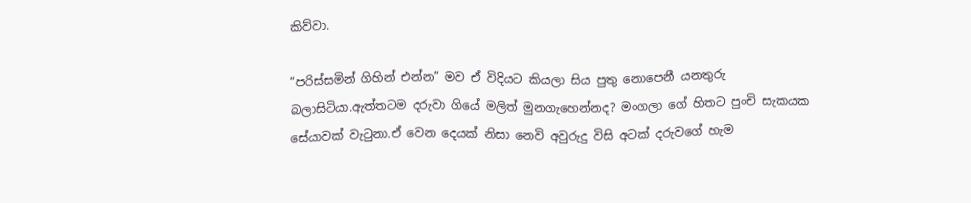කිව්වා.

“පරිස්සමින් ගිහින් එන්න” මව ඒ විදියට කියලා සිය පුතු නොපෙනී යනතුරු බලාසිටියා.ඇත්තටම දරුවා ගියේ මලිත් මුනගැහෙන්නද? මංගලා ගේ හිතට පුංචි සැකයක සේයාවක් වැටුනා.ඒ වෙන දෙයක් නිසා නෙවි අවුරුදු විසි අටක් දරුවගේ හැම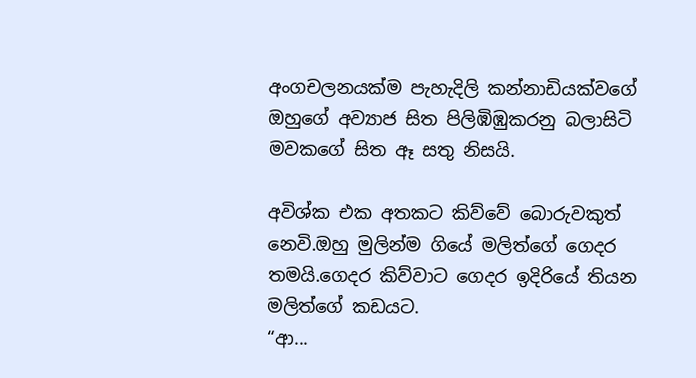අංගචලනයක්ම පැහැදිලි කන්නාඩියක්වගේ ඔහුගේ අව්‍යාජ සිත පිලිඹිඹුකරනු බලාසිටි මවකගේ සිත ඈ සතු නිසයි.

අවිශ්ක එක අතකට කිව්වේ බොරුවකුත් නෙවි.ඔහු මුලින්ම ගියේ මලිත්ගේ ගෙදර තමයි.ගෙදර කිව්වාට ගෙදර ඉදිරියේ තියන මලිත්ගේ කඩයට.
“ආ...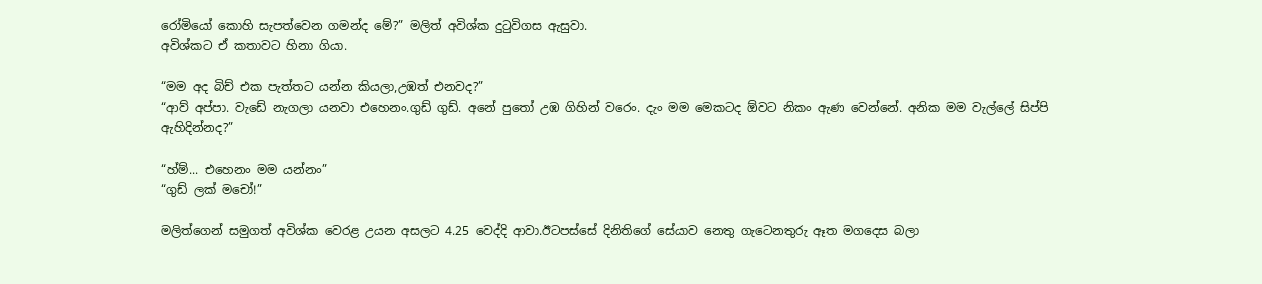රෝමියෝ කොහි සැපත්වෙන ගමන්ද මේ?” මලිත් අවිශ්ක දුටුවිගස ඇසුවා.
අවිශ්කට ඒ කතාවට හිනා ගියා.

“මම අද බිච් එක පැත්තට යන්න කියලා,උඹත් එනවද?”
“ආව් අප්පා. වැඩේ නැගලා යනවා එහෙනං.ගුඩ් ගුඩ්. අනේ පුතෝ උඹ ගිහින් වරෙං. දැං මම මෙකටද ඕවට නිකං ඇණ වෙන්නේ. අනික මම වැල්ලේ සිප්පි ඇහිදින්නද?”

“හ්ම්... එහෙනං මම යන්නං”
“ගුඩ් ලක් මචෝ!”

මලිත්ගෙන් සමුගත් අවිශ්ක වෙරළ උයන අසලට 4.25 වෙද්දි ආවා.ඊටපස්සේ දිනිතිගේ සේයාව නෙතු ගැටෙනතුරු ඈත මගදෙස බලා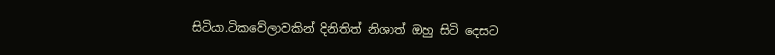සිටියා.ටිකවේලාවකින් දිනිතිත් නිශාත් ඔහු සිටි දෙසට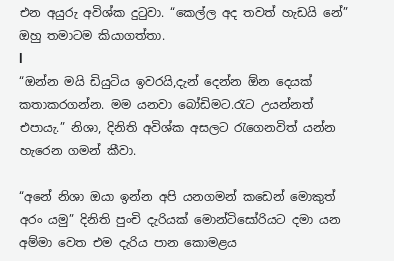එන අයුරු අවිශ්ක දුටුවා. “කෙල්ල අද තවත් හැඩයි නේ” ඔහු තමාටම කියාගත්තා.
l
“ඔන්න මයි ඩියුටිය ඉවරයි,දැන් දෙන්න ඕන දෙයක් කතාකරගන්න. මම යනවා බෝඩිමට.රැට උයන්නත් එපායැ.” නිශා, දිනිති අවිශ්ක අසලට රැගෙනවිත් යන්න හැරෙන ගමන් කීවා.

“අනේ නිශා ඔයා ඉන්න අපි යනගමන් කඩෙන් මොකුත් අරං යමු” දිනිති පුංචි දැරියක් මොන්ටිසෝරියට දමා යන අම්මා වෙත එම දැරිය පාන කොමළය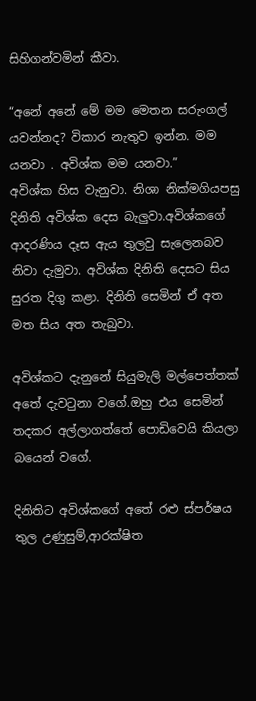සිහිගන්වමින් කීවා.

“අනේ අනේ මේ මම මෙතන සරුංගල් යවන්නද? විකාර නැතුව ඉන්න. මම යනවා . අවිශ්ක මම යනවා.”
අවිශ්ක හිස වැනුවා. නිශා නික්මගියපසු දිනිති අවිශ්ක දෙස බැලුවා.අවිශ්කගේ ආදරණිය දෑස ඇය තුලවු සැලෙනබව නිවා දැමුවා. අවිශ්ක දිනිති දෙසට සිය සුරත දිගු කළා. දිනිති සෙමින් ඒ අත මත සිය අත තැබුවා.

අවිශ්කට දැනුනේ සියුමැලි මල්පෙත්තක් අතේ දැවටුනා වගේ.ඔහු එය සෙමින් තදකර අල්ලාගත්තේ පොඩිවෙයි කියලා බයෙන් වගේ.

දිනිතිට අවිශ්කගේ අතේ රළු ස්පර්ෂය තුල උණුසුම්,ආරක්ෂිත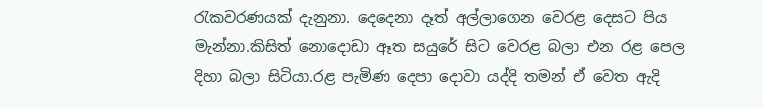රැකවරණයක් දැනුනා. දෙදෙනා දෑත් අල්ලාගෙන වෙරළ දෙසට පිය මැන්නා.කිසිත් නොදොඩා ඈත සයුරේ සිට වෙරළ බලා එන රළ පෙල දිහා බලා සිටියා.රළ පැමිණ දෙපා දොවා යද්දි තමන් ඒ වෙත ඇදි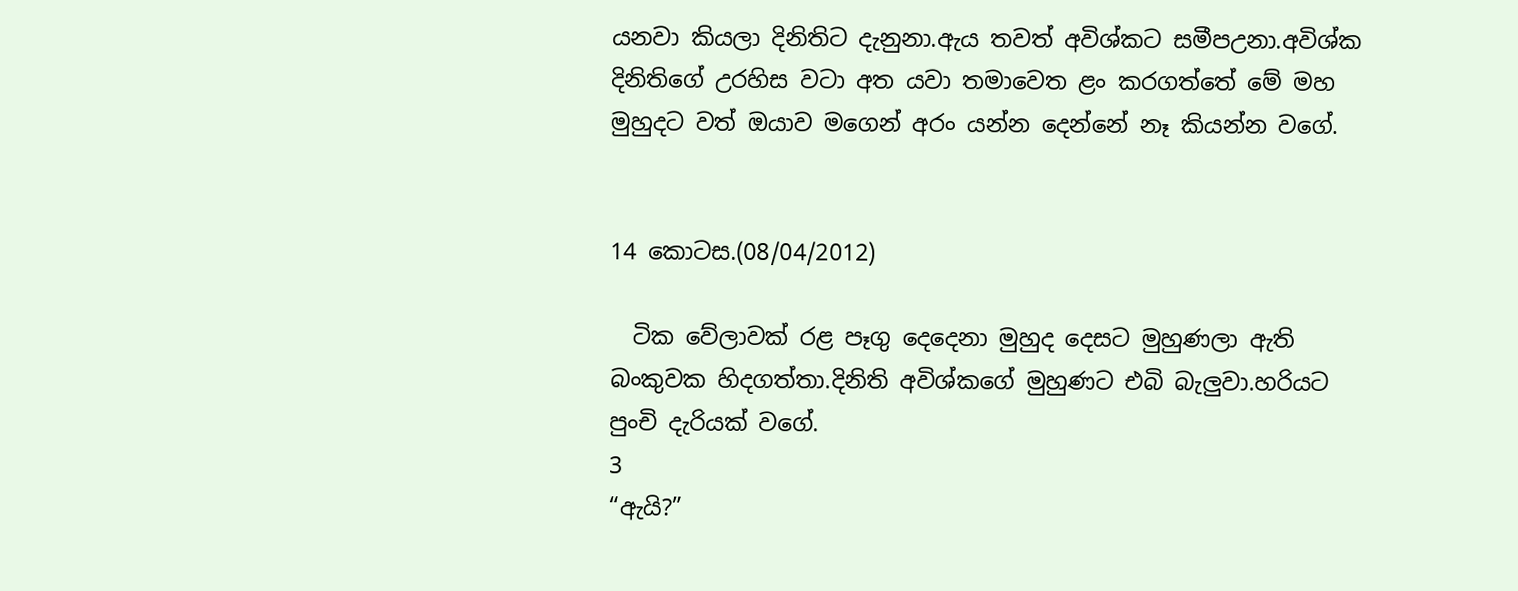යනවා කියලා දිනිතිට දැනුනා.ඇය තවත් අවිශ්කට සමීපඋනා.අවිශ්ක දිනිතිගේ උරහිස වටා අත යවා තමාවෙත ළං කරගත්තේ මේ මහ මුහුදට වත් ඔයාව මගෙන් අරං යන්න දෙන්නේ නෑ කියන්න වගේ.


14 කොටස.(08/04/2012)

  ටික වේලාවක් රළ පෑගු දෙදෙනා මුහුද දෙසට මුහුණලා ඇති බංකුවක හිදගත්තා.දිනිති අවිශ්කගේ මුහුණට එබි බැලුවා.හරියට පුංචි දැරියක් වගේ.
3
“ඇයි?”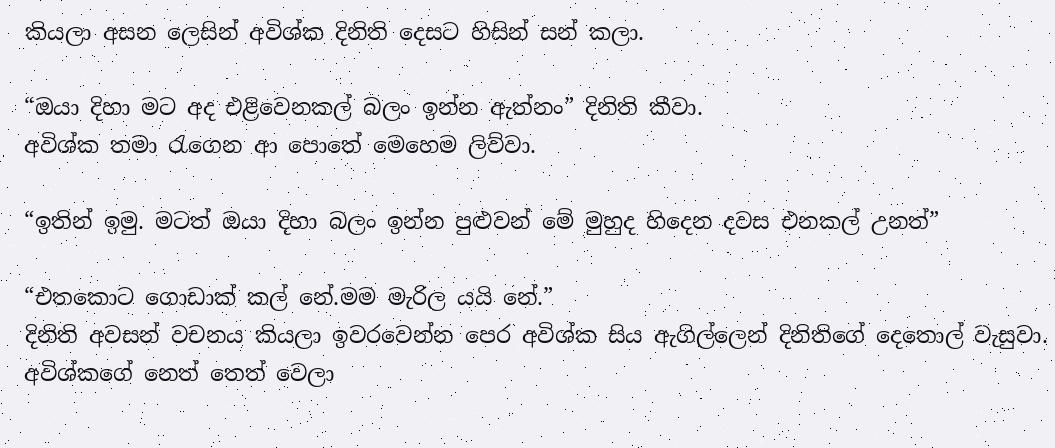කියලා අසන ලෙසින් අවිශ්ක දිනිති දෙසට හිසින් සන් කලා.

“ඔයා දිහා මට අද එළිවෙනකල් බලං ඉන්න ඇත්නං” දිනිති කීවා.
අවිශ්ක තමා රැගෙන ආ පොතේ මෙහෙම ලිව්වා.

“ඉතින් ඉමු. මටත් ඔයා දිහා බලං ඉන්න පුළුවන් මේ මුහුද හිදෙන දවස එනකල් උනත්”

“එතකොට ගොඩාක් කල් නේ.මම මැරිල යයි නේ.”
දිනිති අවසන් වචනය කියලා ඉවරවෙන්න පෙර අවිශ්ක සිය ඇගිල්ලෙන් දිනිතිගේ දෙතොල් වැසුවා. අවිශ්කගේ නෙත් තෙත් වෙලා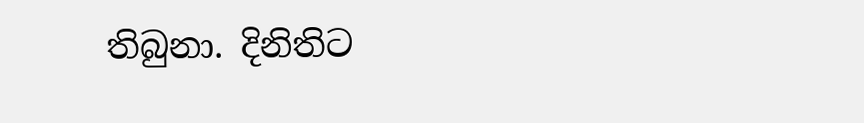තිබුනා. දිනිතිට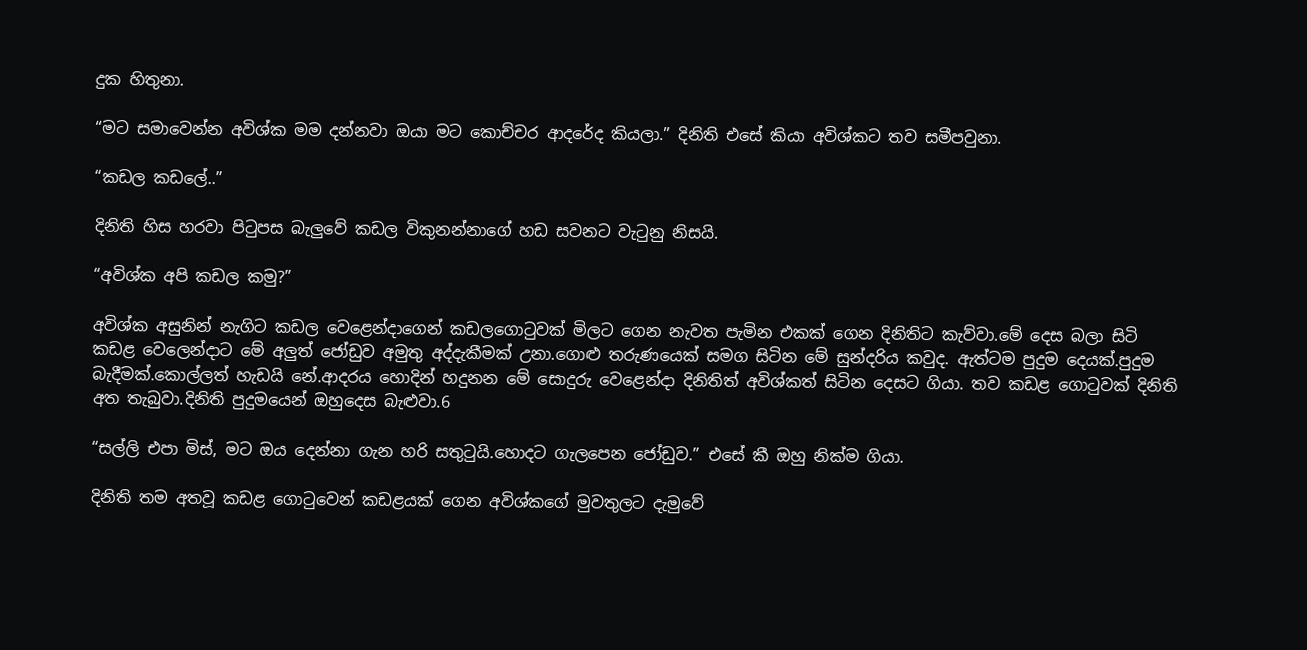දුක හිතුනා.

“මට සමාවෙන්න අවිශ්ක මම දන්නවා ඔයා මට කොච්චර ආදරේද කියලා.” දිනිති එසේ කියා අවිශ්කට තව සමීපවුනා.

“කඩල කඩලේ..”

දිනිති හිස හරවා පිටුපස බැලුවේ කඩල විකුනන්නාගේ හඩ සවනට වැටුනු නිසයි.

“අවිශ්ක අපි කඩල කමු?”

අවිශ්ක අසුනින් නැගිට කඩල වෙළෙන්දාගෙන් කඩලගොටුවක් මිලට ගෙන නැවත පැමින එකක් ගෙන දිනිතිට කැව්වා.මේ දෙස බලා සිටි කඩළ වෙලෙන්දාට මේ අලුත් ‍ජෝඩුව අමුතු අද්දැකීමක් උනා.ගොළු තරුණයෙක් සමග සිටින මේ සුන්දරිය කවුද. ඇත්ටම පුදුම දෙයක්.පුදුම බැදීමක්.කොල්ලත් හැඩයි නේ.ආදරය හොදින් හදුනන මේ සොදුරු වෙළෙන්දා දිනිතිත් අවිශ්කත් සිටින දෙසට ගියා. තව කඩළ ගොටුවක් දිනිති අත තැබුවා.දිනිති පුදුමයෙන් ඔහුදෙස බැළුවා.6

“සල්ලි එපා මිස්, මට ඔය දෙන්නා ගැන හරි සතුටුයි.හොදට ගැලපෙන ජෝඩුව.” එසේ කී ඔහු නික්ම ගියා.

දිනිති තම අතවූ කඩළ ගොටුවෙන් කඩළයක් ගෙන අවිශ්කගේ මුවතුලට දැමුවේ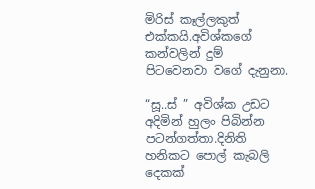මිරිස් කෑල්ලකුත් එක්කයි.අවිශ්කගේ කන්වලින් දුම් පිටවෙනවා වගේ දැනුනා.

“සූ..ස් ” අවිශ්ක උඩට අදිමින් හුලං පිබින්න පටන්ගත්තා.දිනිති හනිකට පොල් කැබලි දෙකක්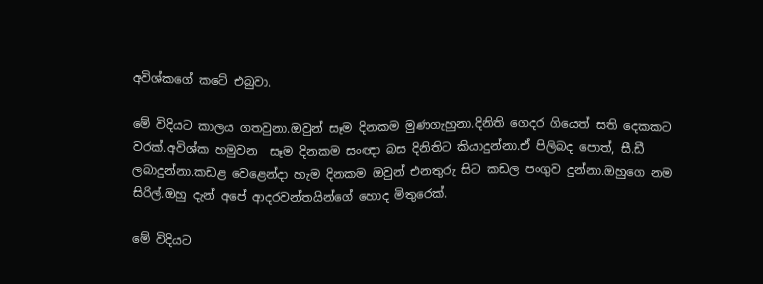අවිශ්කගේ කටේ එබුවා.

මේ විදියට කාලය ගතවුනා.ඔවුන් සෑම දිනකම මුණගැහුනා.දිනිති ගෙදර ගියෙත් සති දෙකකට වරක්.අවිශ්ක හමුවන  සෑම දිනකම සංඥා බස දිනිතිට කියාදුන්නා.ඒ පිලිබද පොත්, සී.ඩී ලබාදුන්නා.කඩළ වෙළෙන්දා හැම දිනකම ඔවුන් එනතුරු සිට කඩල පංගුව දුන්නා.ඔහුගෙ නම සිරිල්.ඔහු දැන් අපේ ආදරවන්තයින්ගේ හොද මිතුරෙක්.

මේ විදියට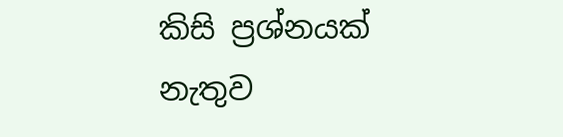කිසි ප්‍රශ්නයක් නැතුව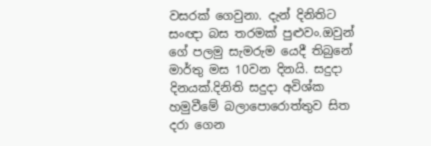වසරක් ගෙවුනා. දැන් දිනිතිට සංඥා බස තරමක් පුළුවං.ඔවුන් ගේ පලමු සැමරුම යෙදී තිබුනේ මාර්තු මස 10වන දිනයි. සදුදා දිනයක්.දිනිති සදුදා අවිශ්ක හමුවීමේ බලාපොරොත්තුව සිත දරා ගෙන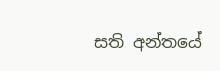සති අන්තයේ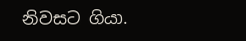නිවසට ගියා.